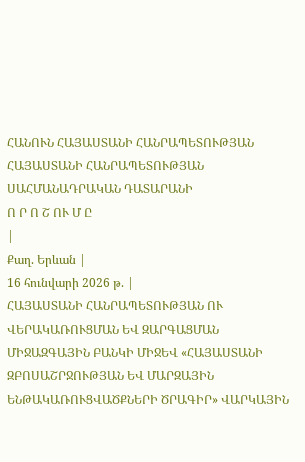ՀԱՆՈՒՆ ՀԱՅԱՍՏԱՆԻ ՀԱՆՐԱՊԵՏՈՒԹՅԱՆ
ՀԱՅԱՍՏԱՆԻ ՀԱՆՐԱՊԵՏՈՒԹՅԱՆ
ՍԱՀՄԱՆԱԴՐԱԿԱՆ ԴԱՏԱՐԱՆԻ
Ո Ր Ո Շ ՈՒ Մ Ը
|
Քաղ. Երևան |
16 հունվարի 2026 թ. |
ՀԱՅԱՍՏԱՆԻ ՀԱՆՐԱՊԵՏՈՒԹՅԱՆ ՈՒ ՎԵՐԱԿԱՌՈՒՑՄԱՆ ԵՎ ԶԱՐԳԱՑՄԱՆ ՄԻՋԱԶԳԱՅԻՆ ԲԱՆԿԻ ՄԻՋԵՎ «ՀԱՅԱՍՏԱՆԻ ԶԲՈՍԱՇՐՋՈՒԹՅԱՆ ԵՎ ՄԱՐԶԱՅԻՆ ԵՆԹԱԿԱՌՈՒՑՎԱԾՔՆԵՐԻ ԾՐԱԳԻՐ» ՎԱՐԿԱՅԻՆ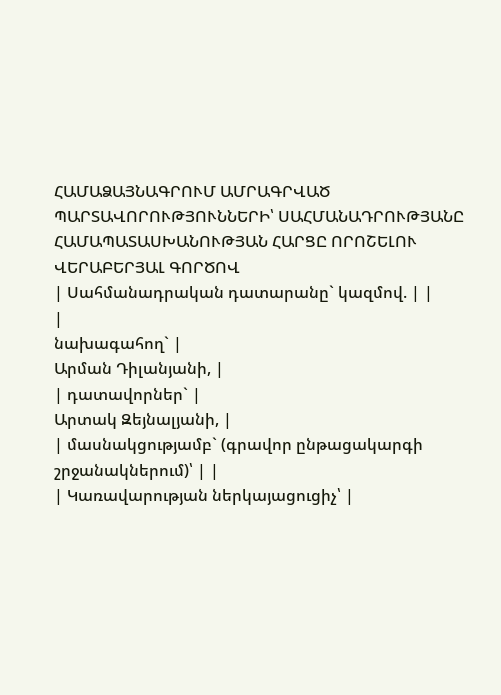ՀԱՄԱՁԱՅՆԱԳՐՈՒՄ ԱՄՐԱԳՐՎԱԾ ՊԱՐՏԱՎՈՐՈՒԹՅՈՒՆՆԵՐԻ՝ ՍԱՀՄԱՆԱԴՐՈՒԹՅԱՆԸ ՀԱՄԱՊԱՏԱՍԽԱՆՈՒԹՅԱՆ ՀԱՐՑԸ ՈՐՈՇԵԼՈՒ ՎԵՐԱԲԵՐՅԱԼ ԳՈՐԾՈՎ
| Սահմանադրական դատարանը` կազմով. | |
|
նախագահող` |
Արման Դիլանյանի, |
| դատավորներ` |
Արտակ Զեյնալյանի, |
| մասնակցությամբ` (գրավոր ընթացակարգի շրջանակներում)՝ | |
| Կառավարության ներկայացուցիչ՝ |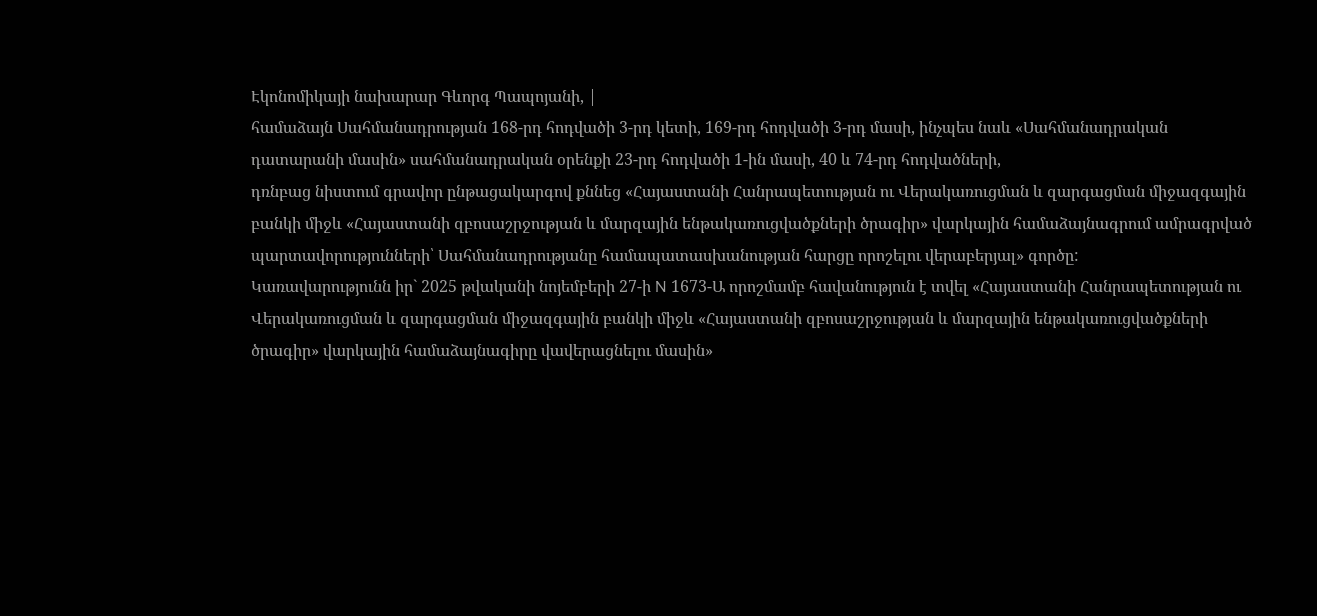Էկոնոմիկայի նախարար Գևորգ Պապոյանի, |
համաձայն Սահմանադրության 168-րդ հոդվածի 3-րդ կետի, 169-րդ հոդվածի 3-րդ մասի, ինչպես նաև «Սահմանադրական դատարանի մասին» սահմանադրական օրենքի 23-րդ հոդվածի 1-ին մասի, 40 և 74-րդ հոդվածների,
դռնբաց նիստում գրավոր ընթացակարգով քննեց «Հայաստանի Հանրապետության ու Վերակառուցման և զարգացման միջազգային բանկի միջև «Հայաստանի զբոսաշրջության և մարզային ենթակառուցվածքների ծրագիր» վարկային համաձայնագրում ամրագրված պարտավորությունների՝ Սահմանադրությանը համապատասխանության հարցը որոշելու վերաբերյալ» գործը:
Կառավարությունն իր` 2025 թվականի նոյեմբերի 27-ի N 1673-Ա որոշմամբ հավանություն է տվել «Հայաստանի Հանրապետության ու Վերակառուցման և զարգացման միջազգային բանկի միջև «Հայաստանի զբոսաշրջության և մարզային ենթակառուցվածքների ծրագիր» վարկային համաձայնագիրը վավերացնելու մասին»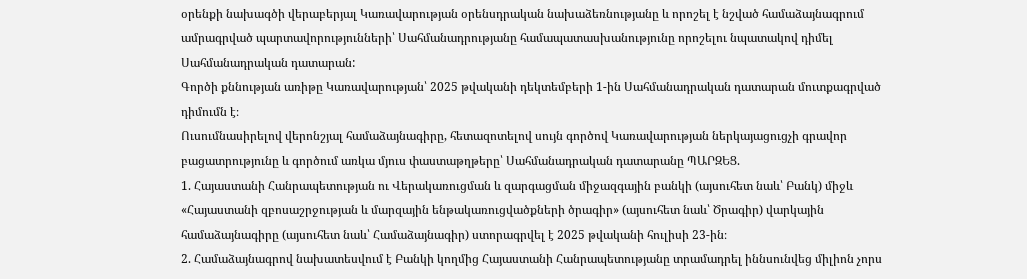օրենքի նախագծի վերաբերյալ Կառավարության օրենսդրական նախաձեռնությանը և որոշել է նշված համաձայնագրում ամրագրված պարտավորությունների՝ Սահմանադրությանը համապատասխանությունը որոշելու նպատակով դիմել Սահմանադրական դատարան:
Գործի քննության առիթը Կառավարության՝ 2025 թվականի դեկտեմբերի 1-ին Սահմանադրական դատարան մուտքագրված դիմումն է։
Ուսումնասիրելով վերոնշյալ համաձայնագիրը, հետազոտելով սույն գործով Կառավարության ներկայացուցչի գրավոր բացատրությունը և գործում առկա մյուս փաստաթղթերը՝ Սահմանադրական դատարանը ՊԱՐԶԵՑ.
1. Հայաստանի Հանրապետության ու Վերակառուցման և զարգացման միջազգային բանկի (այսուհետ նաև՝ Բանկ) միջև «Հայաստանի զբոսաշրջության և մարզային ենթակառուցվածքների ծրագիր» (այսուհետ նաև՝ Ծրագիր) վարկային համաձայնագիրը (այսուհետ նաև՝ Համաձայնագիր) ստորագրվել է 2025 թվականի հուլիսի 23-ին։
2. Համաձայնագրով նախատեսվում է Բանկի կողմից Հայաստանի Հանրապետությանը տրամադրել իննսունվեց միլիոն չորս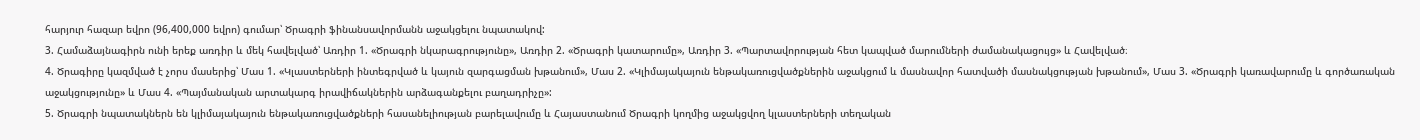հարյուր հազար եվրո (96,400,000 եվրո) գումար՝ Ծրագրի ֆինանսավորմանն աջակցելու նպատակով:
3. Համաձայնագիրն ունի երեք առդիր և մեկ հավելված՝ Առդիր 1. «Ծրագրի նկարագրությունը», Առդիր 2. «Ծրագրի կատարումը», Առդիր 3. «Պարտավորության հետ կապված մարումների ժամանակացույց» և Հավելված։
4. Ծրագիրը կազմված է չորս մասերից՝ Մաս 1. «Կլաստերների ինտեգրված և կայուն զարգացման խթանում», Մաս 2. «Կլիմայակայուն ենթակառուցվածքներին աջակցում և մասնավոր հատվածի մասնակցության խթանում», Մաս 3. «Ծրագրի կառավարումը և գործառական աջակցությունը» և Մաս 4. «Պայմանական արտակարգ իրավիճակներին արձագանքելու բաղադրիչը»:
5. Ծրագրի նպատակներն են կլիմայակայուն ենթակառուցվածքների հասանելիության բարելավումը և Հայաստանում Ծրագրի կողմից աջակցվող կլաստերների տեղական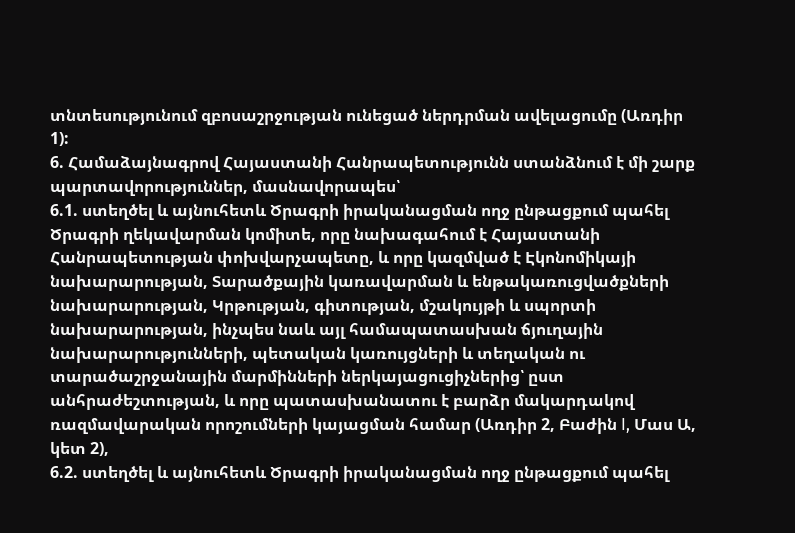տնտեսությունում զբոսաշրջության ունեցած ներդրման ավելացումը (Առդիր 1):
6. Համաձայնագրով Հայաստանի Հանրապետությունն ստանձնում է մի շարք պարտավորություններ, մասնավորապես՝
6.1. ստեղծել և այնուհետև Ծրագրի իրականացման ողջ ընթացքում պահել Ծրագրի ղեկավարման կոմիտե, որը նախագահում է Հայաստանի Հանրապետության փոխվարչապետը, և որը կազմված է Էկոնոմիկայի նախարարության, Տարածքային կառավարման և ենթակառուցվածքների նախարարության, Կրթության, գիտության, մշակույթի և սպորտի նախարարության, ինչպես նաև այլ համապատասխան ճյուղային նախարարությունների, պետական կառույցների և տեղական ու տարածաշրջանային մարմինների ներկայացուցիչներից՝ ըստ անհրաժեշտության, և որը պատասխանատու է բարձր մակարդակով ռազմավարական որոշումների կայացման համար (Առդիր 2, Բաժին I, Մաս Ա, կետ 2),
6.2. ստեղծել և այնուհետև Ծրագրի իրականացման ողջ ընթացքում պահել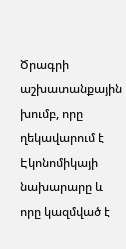Ծրագրի աշխատանքային խումբ, որը ղեկավարում է Էկոնոմիկայի նախարարը և որը կազմված է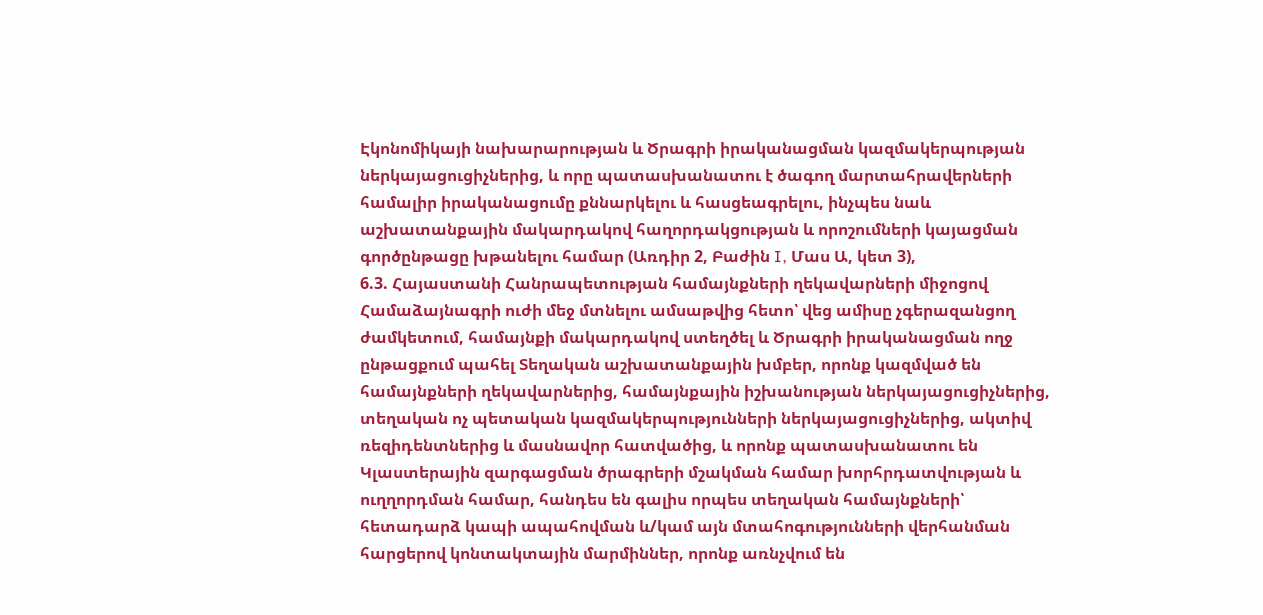Էկոնոմիկայի նախարարության և Ծրագրի իրականացման կազմակերպության ներկայացուցիչներից, և որը պատասխանատու է ծագող մարտահրավերների համալիր իրականացումը քննարկելու և հասցեագրելու, ինչպես նաև աշխատանքային մակարդակով հաղորդակցության և որոշումների կայացման գործընթացը խթանելու համար (Առդիր 2, Բաժին I, Մաս Ա, կետ 3),
6.3. Հայաստանի Հանրապետության համայնքների ղեկավարների միջոցով Համաձայնագրի ուժի մեջ մտնելու ամսաթվից հետո՝ վեց ամիսը չգերազանցող ժամկետում, համայնքի մակարդակով ստեղծել և Ծրագրի իրականացման ողջ ընթացքում պահել Տեղական աշխատանքային խմբեր, որոնք կազմված են համայնքների ղեկավարներից, համայնքային իշխանության ներկայացուցիչներից, տեղական ոչ պետական կազմակերպությունների ներկայացուցիչներից, ակտիվ ռեզիդենտներից և մասնավոր հատվածից, և որոնք պատասխանատու են Կլաստերային զարգացման ծրագրերի մշակման համար խորհրդատվության և ուղղորդման համար, հանդես են գալիս որպես տեղական համայնքների՝ հետադարձ կապի ապահովման և/կամ այն մտահոգությունների վերհանման հարցերով կոնտակտային մարմիններ, որոնք առնչվում են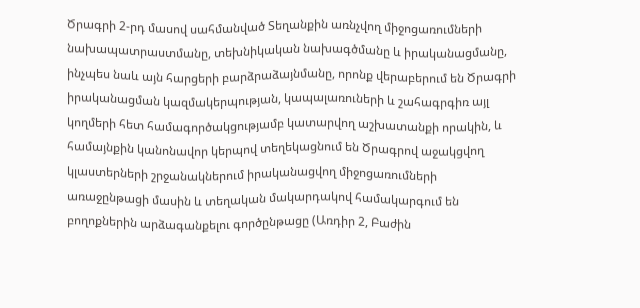Ծրագրի 2-րդ մասով սահմանված Տեղանքին առնչվող միջոցառումների նախապատրաստմանը, տեխնիկական նախագծմանը և իրականացմանը, ինչպես նաև այն հարցերի բարձրաձայնմանը, որոնք վերաբերում են Ծրագրի իրականացման կազմակերպության, կապալառուների և շահագրգիռ այլ կողմերի հետ համագործակցությամբ կատարվող աշխատանքի որակին, և համայնքին կանոնավոր կերպով տեղեկացնում են Ծրագրով աջակցվող կլաստերների շրջանակներում իրականացվող միջոցառումների առաջընթացի մասին և տեղական մակարդակով համակարգում են բողոքներին արձագանքելու գործընթացը (Առդիր 2, Բաժին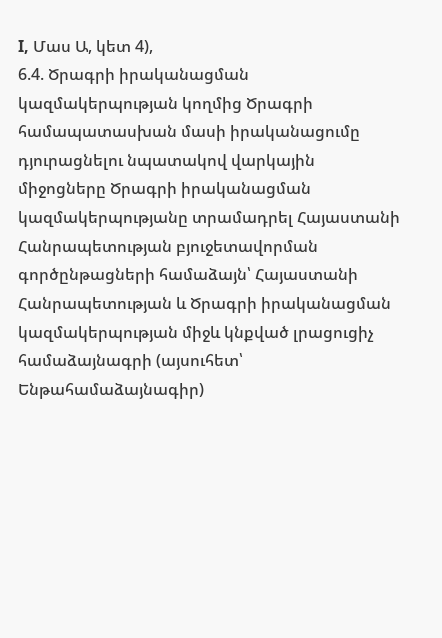I, Մաս Ա, կետ 4),
6.4. Ծրագրի իրականացման կազմակերպության կողմից Ծրագրի համապատասխան մասի իրականացումը դյուրացնելու նպատակով վարկային միջոցները Ծրագրի իրականացման կազմակերպությանը տրամադրել Հայաստանի Հանրապետության բյուջետավորման գործընթացների համաձայն՝ Հայաստանի Հանրապետության և Ծրագրի իրականացման կազմակերպության միջև կնքված լրացուցիչ համաձայնագրի (այսուհետ՝ Ենթահամաձայնագիր)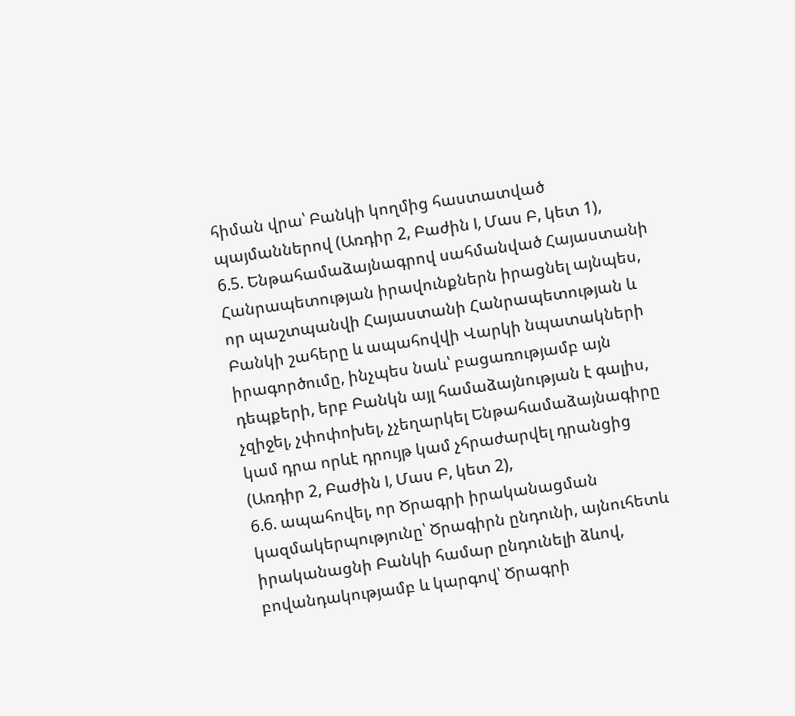հիման վրա՝ Բանկի կողմից հաստատված պայմաններով (Առդիր 2, Բաժին I, Մաս Բ, կետ 1),
6.5. Ենթահամաձայնագրով սահմանված Հայաստանի Հանրապետության իրավունքներն իրացնել այնպես, որ պաշտպանվի Հայաստանի Հանրապետության և Բանկի շահերը և ապահովվի Վարկի նպատակների իրագործումը, ինչպես նաև՝ բացառությամբ այն դեպքերի, երբ Բանկն այլ համաձայնության է գալիս, չզիջել, չփոփոխել, չչեղարկել Ենթահամաձայնագիրը կամ դրա որևէ դրույթ կամ չհրաժարվել դրանցից (Առդիր 2, Բաժին I, Մաս Բ, կետ 2),
6.6. ապահովել, որ Ծրագրի իրականացման կազմակերպությունը՝ Ծրագիրն ընդունի, այնուհետև իրականացնի Բանկի համար ընդունելի ձևով, բովանդակությամբ և կարգով՝ Ծրագրի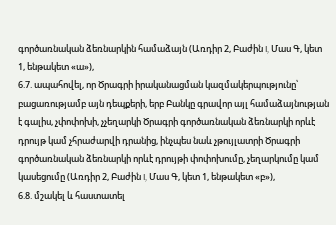գործառնական ձեռնարկին համաձայն (Առդիր 2, Բաժին I, Մաս Գ, կետ 1, ենթակետ «ա»),
6.7. ապահովել, որ Ծրագրի իրականացման կազմակերպությունը՝ բացառությամբ այն դեպքերի, երբ Բանկը գրավոր այլ համաձայնության է գալիս, չփոփոխի, չչեղարկի Ծրագրի գործառնական ձեռնարկի որևէ դրույթ կամ չհրաժարվի դրանից, ինչպես նաև չթույլատրի Ծրագրի գործառնական ձեռնարկի որևէ դրույթի փոփոխումը, չեղարկումը կամ կասեցումը (Առդիր 2, Բաժին I, Մաս Գ, կետ 1, ենթակետ «բ»),
6.8. մշակել և հաստատել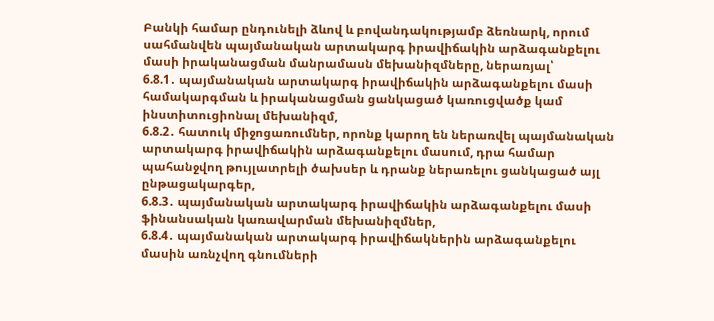Բանկի համար ընդունելի ձևով և բովանդակությամբ ձեռնարկ, որում սահմանվեն պայմանական արտակարգ իրավիճակին արձագանքելու մասի իրականացման մանրամասն մեխանիզմները, ներառյալ՝
6.8.1․ պայմանական արտակարգ իրավիճակին արձագանքելու մասի համակարգման և իրականացման ցանկացած կառուցվածք կամ ինստիտուցիոնալ մեխանիզմ,
6.8.2․ հատուկ միջոցառումներ, որոնք կարող են ներառվել պայմանական արտակարգ իրավիճակին արձագանքելու մասում, դրա համար պահանջվող թույլատրելի ծախսեր և դրանք ներառելու ցանկացած այլ ընթացակարգեր,
6.8.3․ պայմանական արտակարգ իրավիճակին արձագանքելու մասի ֆինանսական կառավարման մեխանիզմներ,
6.8.4․ պայմանական արտակարգ իրավիճակներին արձագանքելու մասին առնչվող գնումների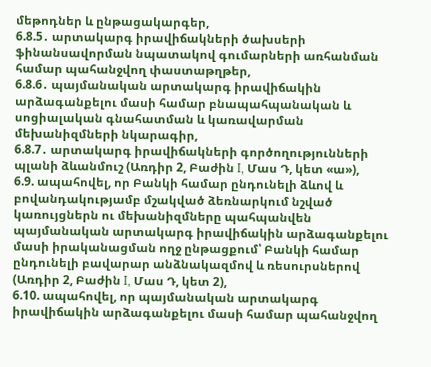մեթոդներ և ընթացակարգեր,
6.8.5․ արտակարգ իրավիճակների ծախսերի ֆինանսավորման նպատակով գումարների առհանման համար պահանջվող փաստաթղթեր,
6.8.6․ պայմանական արտակարգ իրավիճակին արձագանքելու մասի համար բնապահպանական և սոցիալական գնահատման և կառավարման մեխանիզմների նկարագիր,
6.8.7․ արտակարգ իրավիճակների գործողությունների պլանի ձևանմուշ (Առդիր 2, Բաժին I, Մաս Դ, կետ «ա»),
6.9. ապահովել, որ Բանկի համար ընդունելի ձևով և բովանդակությամբ մշակված ձեռնարկում նշված կառույցներն ու մեխանիզմները պահպանվեն պայմանական արտակարգ իրավիճակին արձագանքելու մասի իրականացման ողջ ընթացքում՝ Բանկի համար ընդունելի բավարար անձնակազմով և ռեսուրսներով (Առդիր 2, Բաժին I, Մաս Դ, կետ 2),
6.10. ապահովել, որ պայմանական արտակարգ իրավիճակին արձագանքելու մասի համար պահանջվող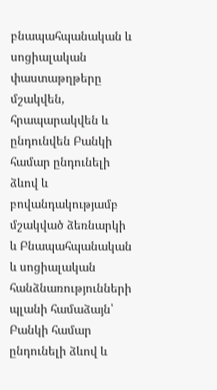բնապահպանական և սոցիալական փաստաթղթերը մշակվեն, հրապարակվեն և ընդունվեն Բանկի համար ընդունելի ձևով և բովանդակությամբ մշակված ձեռնարկի և Բնապահպանական և սոցիալական հանձնառությունների պլանի համաձայն՝ Բանկի համար ընդունելի ձևով և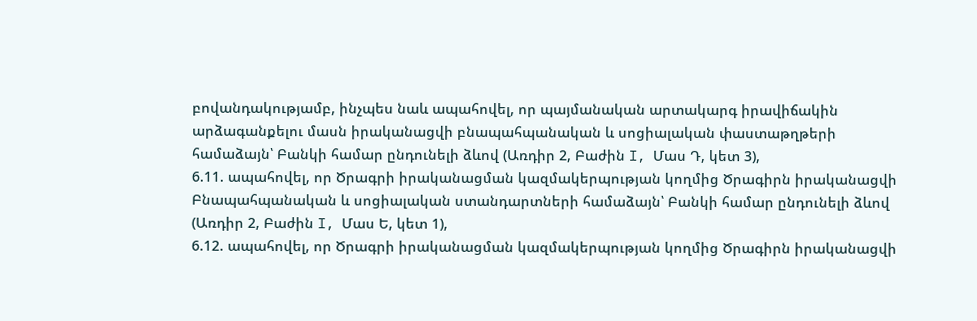բովանդակությամբ, ինչպես նաև ապահովել, որ պայմանական արտակարգ իրավիճակին արձագանքելու մասն իրականացվի բնապահպանական և սոցիալական փաստաթղթերի համաձայն՝ Բանկի համար ընդունելի ձևով (Առդիր 2, Բաժին I, Մաս Դ, կետ 3),
6.11. ապահովել, որ Ծրագրի իրականացման կազմակերպության կողմից Ծրագիրն իրականացվի Բնապահպանական և սոցիալական ստանդարտների համաձայն՝ Բանկի համար ընդունելի ձևով (Առդիր 2, Բաժին I, Մաս Ե, կետ 1),
6.12. ապահովել, որ Ծրագրի իրականացման կազմակերպության կողմից Ծրագիրն իրականացվի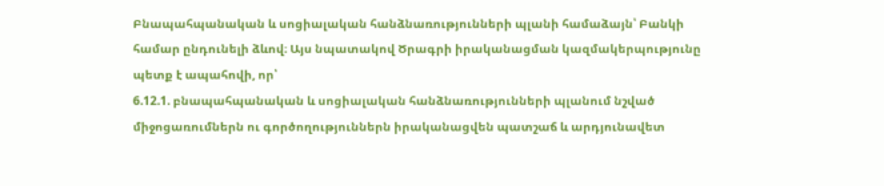Բնապահպանական և սոցիալական հանձնառությունների պլանի համաձայն՝ Բանկի համար ընդունելի ձևով։ Այս նպատակով Ծրագրի իրականացման կազմակերպությունը պետք է ապահովի, որ՝
6.12.1. բնապահպանական և սոցիալական հանձնառությունների պլանում նշված միջոցառումներն ու գործողություններն իրականացվեն պատշաճ և արդյունավետ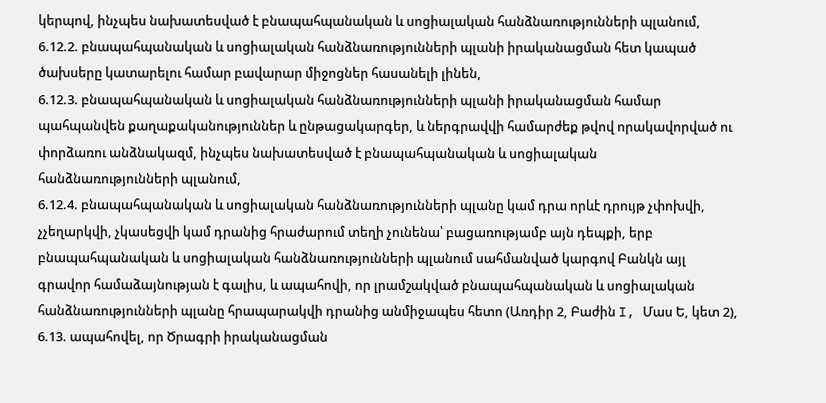կերպով, ինչպես նախատեսված է բնապահպանական և սոցիալական հանձնառությունների պլանում,
6.12.2. բնապահպանական և սոցիալական հանձնառությունների պլանի իրականացման հետ կապած ծախսերը կատարելու համար բավարար միջոցներ հասանելի լինեն,
6.12.3. բնապահպանական և սոցիալական հանձնառությունների պլանի իրականացման համար պահպանվեն քաղաքականություններ և ընթացակարգեր, և ներգրավվի համարժեք թվով որակավորված ու փորձառու անձնակազմ, ինչպես նախատեսված է բնապահպանական և սոցիալական հանձնառությունների պլանում,
6.12.4. բնապահպանական և սոցիալական հանձնառությունների պլանը կամ դրա որևէ դրույթ չփոխվի, չչեղարկվի, չկասեցվի կամ դրանից հրաժարում տեղի չունենա՝ բացառությամբ այն դեպքի, երբ բնապահպանական և սոցիալական հանձնառությունների պլանում սահմանված կարգով Բանկն այլ գրավոր համաձայնության է գալիս, և ապահովի, որ լրամշակված բնապահպանական և սոցիալական հանձնառությունների պլանը հրապարակվի դրանից անմիջապես հետո (Առդիր 2, Բաժին I, Մաս Ե, կետ 2),
6.13. ապահովել, որ Ծրագրի իրականացման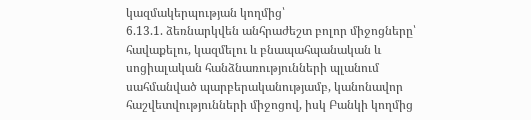կազմակերպության կողմից՝
6.13.1. ձեռնարկվեն անհրաժեշտ բոլոր միջոցները՝ հավաքելու, կազմելու և բնապահպանական և սոցիալական հանձնառությունների պլանում սահմանված պարբերականությամբ, կանոնավոր հաշվետվությունների միջոցով, իսկ Բանկի կողմից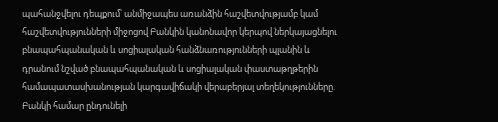պահանջվելու դեպքում՝ անմիջապես առանձին հաշվետվությամբ կամ հաշվետվությունների միջոցով Բանկին կանոնավոր կերպով ներկայացնելու բնապահպանական և սոցիալական հանձնառությունների պլանին և դրանում նշված բնապահպանական և սոցիալական փաստաթղթերին համապատասխանության կարգավիճակի վերաբերյալ տեղեկությունները. Բանկի համար ընդունելի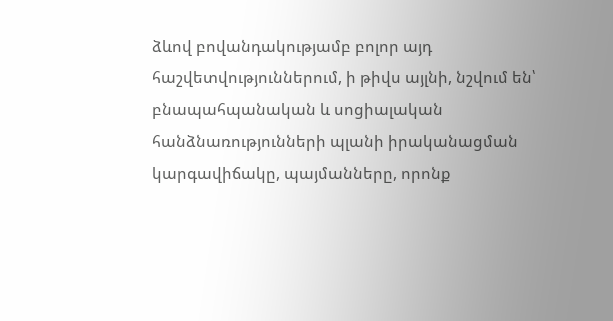ձևով բովանդակությամբ բոլոր այդ հաշվետվություններում, ի թիվս այլնի, նշվում են՝ բնապահպանական և սոցիալական հանձնառությունների պլանի իրականացման կարգավիճակը, պայմանները, որոնք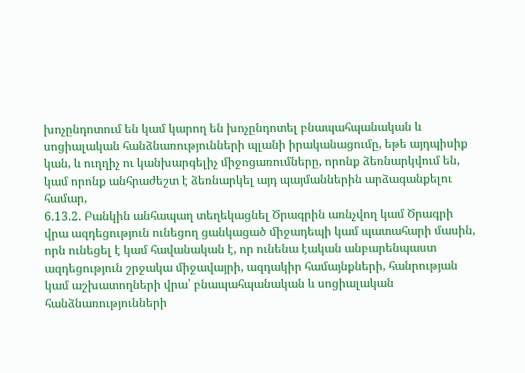խոչընդոտում են կամ կարող են խոչընդոտել բնապահպանական և սոցիալական հանձնառությունների պլանի իրականացումը, եթե այդպիսիք կան, և ուղղիչ ու կանխարգելիչ միջոցառումները, որոնք ձեռնարկվում են, կամ որոնք անհրաժեշտ է ձեռնարկել այդ պայմաններին արձագանքելու համար,
6.13.2. Բանկին անհապաղ տեղեկացնել Ծրագրին առնչվող կամ Ծրագրի վրա ազդեցություն ունեցող ցանկացած միջադեպի կամ պատահարի մասին, որն ունեցել է կամ հավանական է, որ ունենա էական անբարենպաստ ազդեցություն շրջակա միջավայրի, ազդակիր համայնքների, հանրության կամ աշխատողների վրա՝ բնապահպանական և սոցիալական հանձնառությունների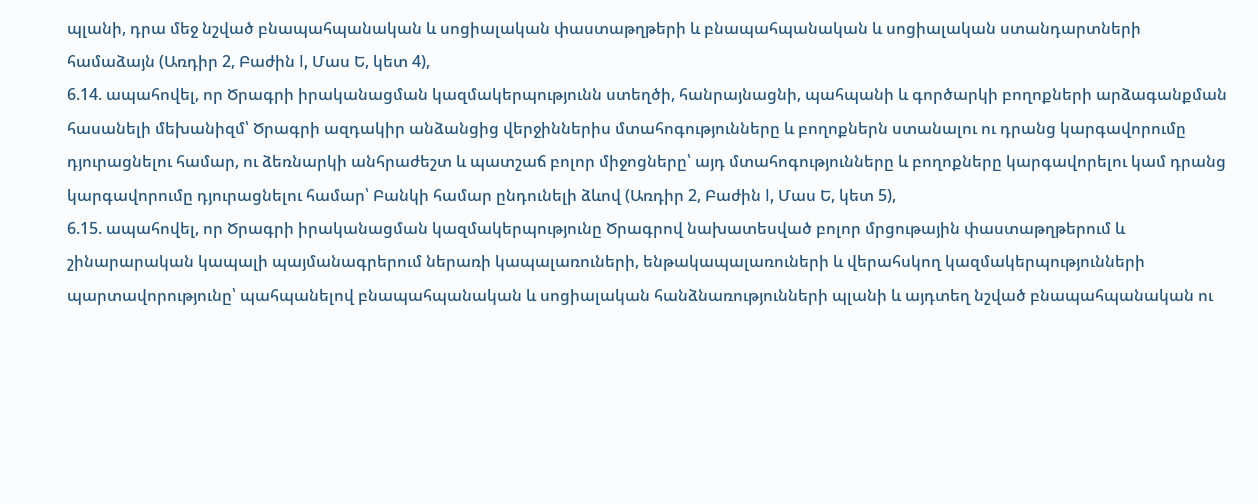պլանի, դրա մեջ նշված բնապահպանական և սոցիալական փաստաթղթերի և բնապահպանական և սոցիալական ստանդարտների համաձայն (Առդիր 2, Բաժին I, Մաս Ե, կետ 4),
6.14. ապահովել, որ Ծրագրի իրականացման կազմակերպությունն ստեղծի, հանրայնացնի, պահպանի և գործարկի բողոքների արձագանքման հասանելի մեխանիզմ՝ Ծրագրի ազդակիր անձանցից վերջիններիս մտահոգությունները և բողոքներն ստանալու ու դրանց կարգավորումը դյուրացնելու համար, ու ձեռնարկի անհրաժեշտ և պատշաճ բոլոր միջոցները՝ այդ մտահոգությունները և բողոքները կարգավորելու կամ դրանց կարգավորումը դյուրացնելու համար՝ Բանկի համար ընդունելի ձևով (Առդիր 2, Բաժին I, Մաս Ե, կետ 5),
6.15. ապահովել, որ Ծրագրի իրականացման կազմակերպությունը Ծրագրով նախատեսված բոլոր մրցութային փաստաթղթերում և շինարարական կապալի պայմանագրերում ներառի կապալառուների, ենթակապալառուների և վերահսկող կազմակերպությունների պարտավորությունը՝ պահպանելով բնապահպանական և սոցիալական հանձնառությունների պլանի և այդտեղ նշված բնապահպանական ու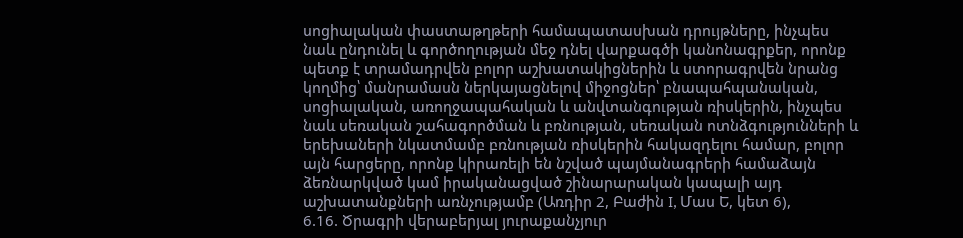սոցիալական փաստաթղթերի համապատասխան դրույթները, ինչպես նաև ընդունել և գործողության մեջ դնել վարքագծի կանոնագրքեր, որոնք պետք է տրամադրվեն բոլոր աշխատակիցներին և ստորագրվեն նրանց կողմից՝ մանրամասն ներկայացնելով միջոցներ՝ բնապահպանական, սոցիալական, առողջապահական և անվտանգության ռիսկերին, ինչպես նաև սեռական շահագործման և բռնության, սեռական ոտնձգությունների և երեխաների նկատմամբ բռնության ռիսկերին հակազդելու համար, բոլոր այն հարցերը, որոնք կիրառելի են նշված պայմանագրերի համաձայն ձեռնարկված կամ իրականացված շինարարական կապալի այդ աշխատանքների առնչությամբ (Առդիր 2, Բաժին I, Մաս Ե, կետ 6),
6.16. Ծրագրի վերաբերյալ յուրաքանչյուր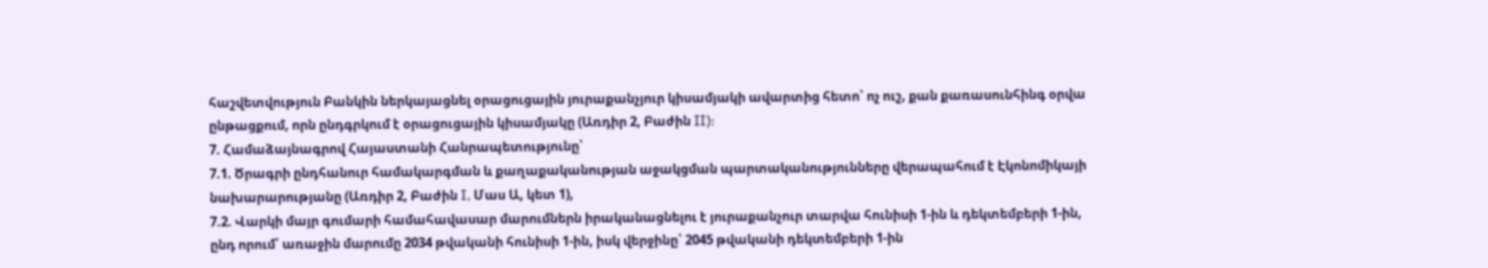հաշվետվություն Բանկին ներկայացնել օրացուցային յուրաքանչյուր կիսամյակի ավարտից հետո՝ ոչ ուշ, քան քառասունհինգ օրվա ընթացքում, որն ընդգրկում է օրացուցային կիսամյակը (Առդիր 2, Բաժին II):
7. Համաձայնագրով Հայաստանի Հանրապետությունը՝
7.1. Ծրագրի ընդհանուր համակարգման և քաղաքականության աջակցման պարտականությունները վերապահում է Էկոնոմիկայի նախարարությանը (Առդիր 2, Բաժին I, Մաս Ա, կետ 1),
7.2. Վարկի մայր գումարի համահավասար մարումներն իրականացնելու է յուրաքանչուր տարվա հունիսի 1-ին և դեկտեմբերի 1-ին, ընդ որում՝ առաջին մարումը 2034 թվականի հունիսի 1-ին, իսկ վերջինը՝ 2045 թվականի դեկտեմբերի 1-ին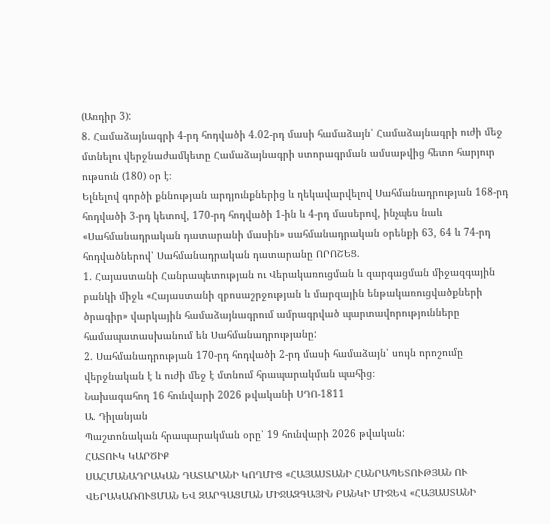(Առդիր 3):
8. Համաձայնագրի 4-րդ հոդվածի 4.02-րդ մասի համաձայն՝ Համաձայնագրի ուժի մեջ մտնելու վերջնաժամկետը Համաձայնագրի ստորագրման ամսաթվից հետո հարյուր ութսուն (180) օր է։
Ելնելով գործի քննության արդյունքներից և ղեկավարվելով Սահմանադրության 168-րդ հոդվածի 3-րդ կետով, 170-րդ հոդվածի 1-ին և 4-րդ մասերով, ինչպես նաև «Սահմանադրական դատարանի մասին» սահմանադրական օրենքի 63, 64 և 74-րդ հոդվածներով՝ Սահմանադրական դատարանը ՈՐՈՇԵՑ.
1. Հայաստանի Հանրապետության ու Վերակառուցման և զարգացման միջազգային բանկի միջև «Հայաստանի զբոսաշրջության և մարզային ենթակառուցվածքների ծրագիր» վարկային համաձայնագրում ամրագրված պարտավորությունները համապատասխանում են Սահմանադրությանը:
2. Սահմանադրության 170-րդ հոդվածի 2-րդ մասի համաձայն՝ սույն որոշումը վերջնական է և ուժի մեջ է մտնում հրապարակման պահից։
Նախագահող 16 հունվարի 2026 թվականի ՍԴՈ-1811
Ա. Դիլանյան
Պաշտոնական հրապարակման օրը՝ 19 հունվարի 2026 թվական:
ՀԱՏՈՒԿ ԿԱՐԾԻՔ
ՍԱՀՄԱՆԱԴՐԱԿԱՆ ԴԱՏԱՐԱՆԻ ԿՈՂՄԻՑ «ՀԱՅԱՍՏԱՆԻ ՀԱՆՐԱՊԵՏՈՒԹՅԱՆ ՈՒ ՎԵՐԱԿԱՌՈՒՑՄԱՆ ԵՎ ԶԱՐԳԱՑՄԱՆ ՄԻՋԱԶԳԱՅԻՆ ԲԱՆԿԻ ՄԻՋԵՎ «ՀԱՅԱՍՏԱՆԻ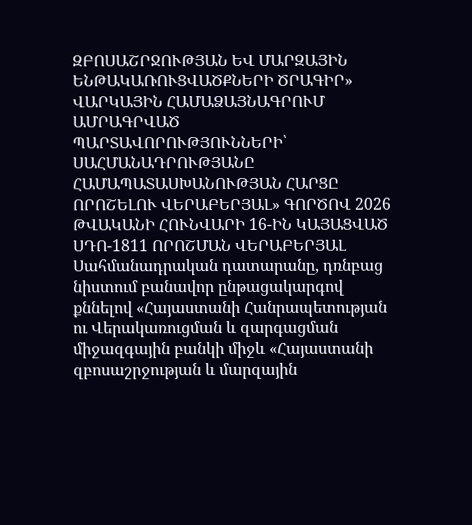ԶԲՈՍԱՇՐՋՈՒԹՅԱՆ ԵՎ ՄԱՐԶԱՅԻՆ ԵՆԹԱԿԱՌՈՒՑՎԱԾՔՆԵՐԻ ԾՐԱԳԻՐ» ՎԱՐԿԱՅԻՆ ՀԱՄԱՁԱՅՆԱԳՐՈՒՄ ԱՄՐԱԳՐՎԱԾ ՊԱՐՏԱՎՈՐՈՒԹՅՈՒՆՆԵՐԻ՝ ՍԱՀՄԱՆԱԴՐՈՒԹՅԱՆԸ ՀԱՄԱՊԱՏԱՍԽԱՆՈՒԹՅԱՆ ՀԱՐՑԸ ՈՐՈՇԵԼՈՒ ՎԵՐԱԲԵՐՅԱԼ» ԳՈՐԾՈՎ 2026 ԹՎԱԿԱՆԻ ՀՈՒՆՎԱՐԻ 16-ԻՆ ԿԱՅԱՑՎԱԾ ՍԴՈ-1811 ՈՐՈՇՄԱՆ ՎԵՐԱԲԵՐՅԱԼ
Սահմանադրական դատարանը, դռնբաց նիստում բանավոր ընթացակարգով քննելով «Հայաստանի Հանրապետության ու Վերակառուցման և զարգացման միջազգային բանկի միջև «Հայաստանի զբոսաշրջության և մարզային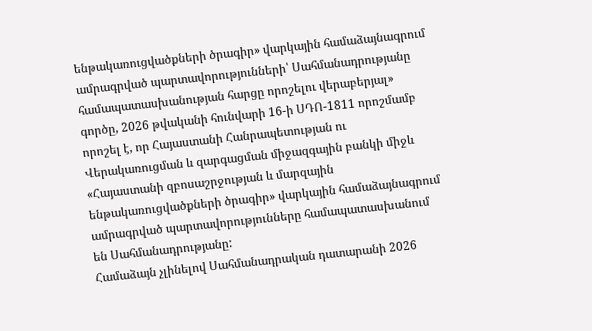ենթակառուցվածքների ծրագիր» վարկային համաձայնագրում ամրագրված պարտավորությունների՝ Սահմանադրությանը համապատասխանության հարցը որոշելու վերաբերյալ» գործը, 2026 թվականի հունվարի 16-ի ՍԴՈ-1811 որոշմամբ որոշել է, որ Հայաստանի Հանրապետության ու Վերակառուցման և զարգացման միջազգային բանկի միջև «Հայաստանի զբոսաշրջության և մարզային ենթակառուցվածքների ծրագիր» վարկային համաձայնագրում ամրագրված պարտավորությունները համապատասխանում են Սահմանադրությանը:
Համաձայն չլինելով Սահմանադրական դատարանի 2026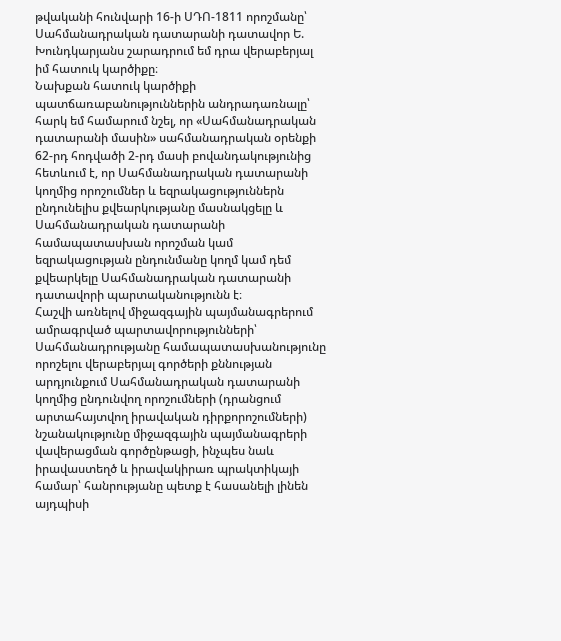թվականի հունվարի 16-ի ՍԴՈ-1811 որոշմանը՝ Սահմանադրական դատարանի դատավոր Ե. Խունդկարյանս շարադրում եմ դրա վերաբերյալ իմ հատուկ կարծիքը։
Նախքան հատուկ կարծիքի պատճառաբանություններին անդրադառնալը՝ հարկ եմ համարում նշել, որ «Սահմանադրական դատարանի մասին» սահմանադրական օրենքի 62-րդ հոդվածի 2-րդ մասի բովանդակությունից հետևում է, որ Սահմանադրական դատարանի կողմից որոշումներ և եզրակացություններն ընդունելիս քվեարկությանը մասնակցելը և Սահմանադրական դատարանի համապատասխան որոշման կամ եզրակացության ընդունմանը կողմ կամ դեմ քվեարկելը Սահմանադրական դատարանի դատավորի պարտականությունն է։
Հաշվի առնելով միջազգային պայմանագրերում ամրագրված պարտավորությունների՝ Սահմանադրությանը համապատասխանությունը որոշելու վերաբերյալ գործերի քննության արդյունքում Սահմանադրական դատարանի կողմից ընդունվող որոշումների (դրանցում արտահայտվող իրավական դիրքորոշումների) նշանակությունը միջազգային պայմանագրերի վավերացման գործընթացի, ինչպես նաև իրավաստեղծ և իրավակիրառ պրակտիկայի համար՝ հանրությանը պետք է հասանելի լինեն այդպիսի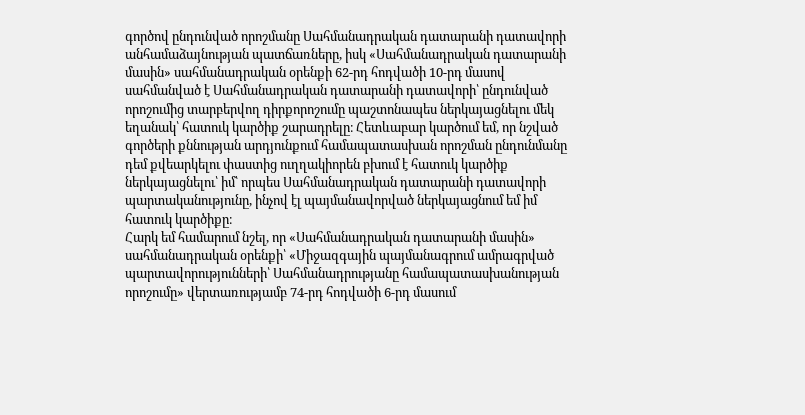գործով ընդունված որոշմանը Սահմանադրական դատարանի դատավորի անհամաձայնության պատճառները, իսկ «Սահմանադրական դատարանի մասին» սահմանադրական օրենքի 62-րդ հոդվածի 10-րդ մասով սահմանված է Սահմանադրական դատարանի դատավորի՝ ընդունված որոշումից տարբերվող դիրքորոշումը պաշտոնապես ներկայացնելու մեկ եղանակ՝ հատուկ կարծիք շարադրելը։ Հետևաբար կարծում եմ, որ նշված գործերի քննության արդյունքում համապատասխան որոշման ընդունմանը դեմ քվեարկելու փաստից ուղղակիորեն բխում է հատուկ կարծիք ներկայացնելու՝ իմ՝ որպես Սահմանադրական դատարանի դատավորի պարտականությունը, ինչով էլ պայմանավորված ներկայացնում եմ իմ հատուկ կարծիքը։
Հարկ եմ համարում նշել, որ «Սահմանադրական դատարանի մասին» սահմանադրական օրենքի՝ «Միջազգային պայմանագրում ամրագրված պարտավորությունների՝ Սահմանադրությանը համապատասխանության որոշումը» վերտառությամբ 74-րդ հոդվածի 6-րդ մասում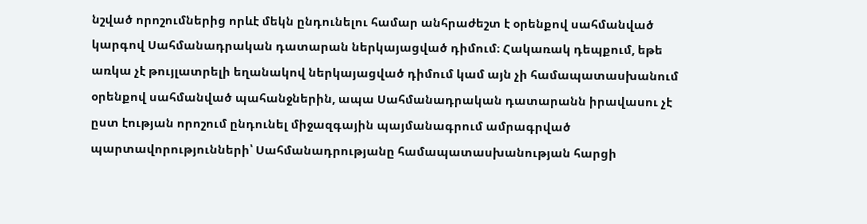նշված որոշումներից որևէ մեկն ընդունելու համար անհրաժեշտ է օրենքով սահմանված կարգով Սահմանադրական դատարան ներկայացված դիմում։ Հակառակ դեպքում, եթե առկա չէ թույլատրելի եղանակով ներկայացված դիմում կամ այն չի համապատասխանում օրենքով սահմանված պահանջներին, ապա Սահմանադրական դատարանն իրավասու չէ ըստ էության որոշում ընդունել միջազգային պայմանագրում ամրագրված պարտավորությունների՝ Սահմանադրությանը համապատասխանության հարցի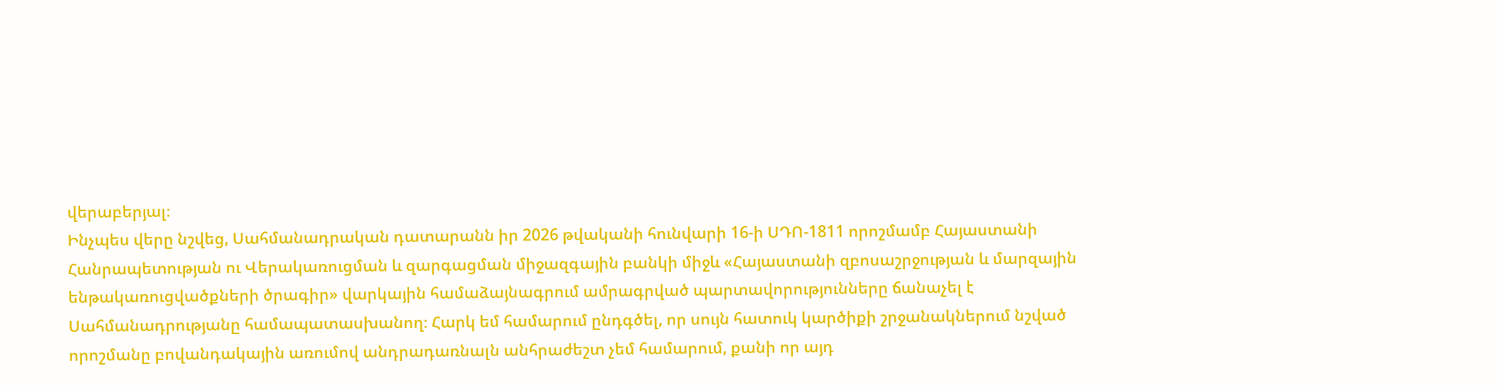վերաբերյալ։
Ինչպես վերը նշվեց, Սահմանադրական դատարանն իր 2026 թվականի հունվարի 16-ի ՍԴՈ-1811 որոշմամբ Հայաստանի Հանրապետության ու Վերակառուցման և զարգացման միջազգային բանկի միջև «Հայաստանի զբոսաշրջության և մարզային ենթակառուցվածքների ծրագիր» վարկային համաձայնագրում ամրագրված պարտավորությունները ճանաչել է Սահմանադրությանը համապատասխանող։ Հարկ եմ համարում ընդգծել, որ սույն հատուկ կարծիքի շրջանակներում նշված որոշմանը բովանդակային առումով անդրադառնալն անհրաժեշտ չեմ համարում, քանի որ այդ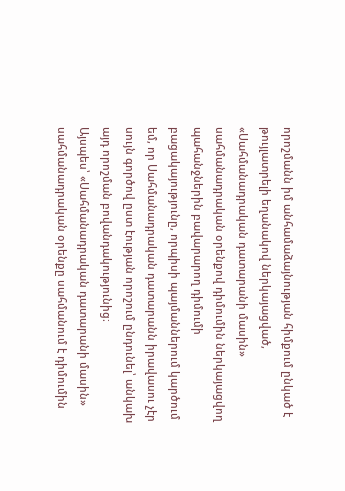որոշմանն իմ անհամաձայնության հիմքում ընկած է թույլատրելի եղանակով ներկայացված, «Սահմանադրական դատարանի մասին» սահմանադրական օրենքով դիմումին ներկայացվող պահանջներին բավարարող դիմումի բացակայությունը, որպիսի պայմաններում կարծում եմ, որ Սահմանադրական դատարանն իրավասու չէր սույն գործով ըստ էության որոշում ընդունել՝ անկախ այդ որոշման բովանդակությունից։
Այսպես՝ «Սահմանադրական դատարանի մասին» սահմանադրական օրենքը սահմանում է դիմումին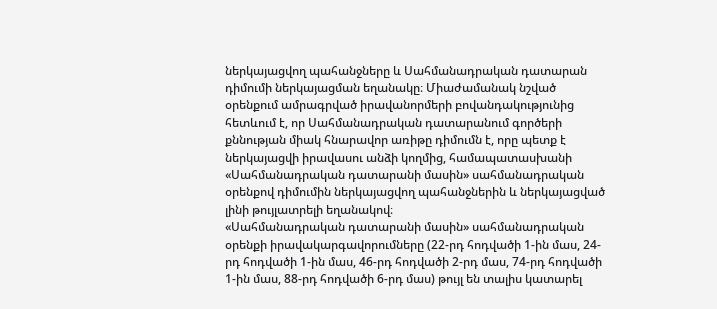ներկայացվող պահանջները և Սահմանադրական դատարան դիմումի ներկայացման եղանակը։ Միաժամանակ նշված օրենքում ամրագրված իրավանորմերի բովանդակությունից հետևում է, որ Սահմանադրական դատարանում գործերի քննության միակ հնարավոր առիթը դիմումն է, որը պետք է ներկայացվի իրավասու անձի կողմից, համապատասխանի «Սահմանադրական դատարանի մասին» սահմանադրական օրենքով դիմումին ներկայացվող պահանջներին և ներկայացված լինի թույլատրելի եղանակով։
«Սահմանադրական դատարանի մասին» սահմանադրական օրենքի իրավակարգավորումները (22-րդ հոդվածի 1-ին մաս, 24-րդ հոդվածի 1-ին մաս, 46-րդ հոդվածի 2-րդ մաս, 74-րդ հոդվածի 1-ին մաս, 88-րդ հոդվածի 6-րդ մաս) թույլ են տալիս կատարել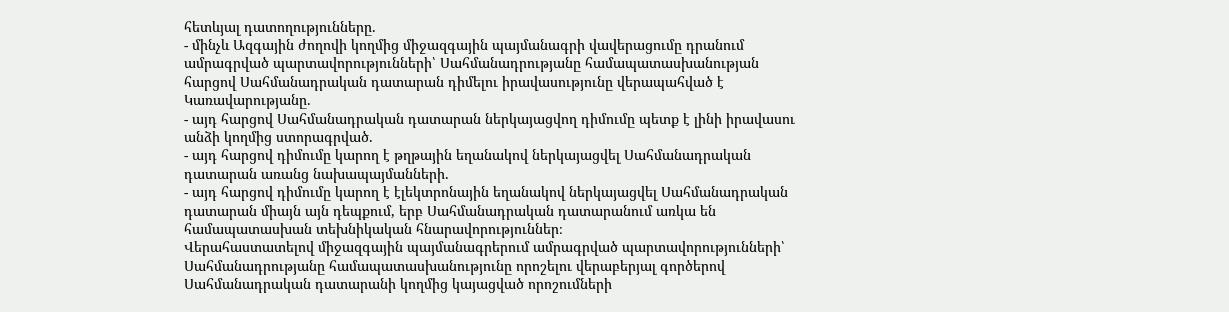հետևյալ դատողությունները.
- մինչև Ազգային ժողովի կողմից միջազգային պայմանագրի վավերացումը դրանում ամրագրված պարտավորությունների՝ Սահմանադրությանը համապատասխանության հարցով Սահմանադրական դատարան դիմելու իրավասությունը վերապահված է Կառավարությանը.
- այդ հարցով Սահմանադրական դատարան ներկայացվող դիմումը պետք է լինի իրավասու անձի կողմից ստորագրված.
- այդ հարցով դիմումը կարող է թղթային եղանակով ներկայացվել Սահմանադրական դատարան առանց նախապայմանների.
- այդ հարցով դիմումը կարող է էլեկտրոնային եղանակով ներկայացվել Սահմանադրական դատարան միայն այն դեպքում, երբ Սահմանադրական դատարանում առկա են համապատասխան տեխնիկական հնարավորություններ։
Վերահաստատելով միջազգային պայմանագրերում ամրագրված պարտավորությունների՝ Սահմանադրությանը համապատասխանությունը որոշելու վերաբերյալ գործերով Սահմանադրական դատարանի կողմից կայացված որոշումների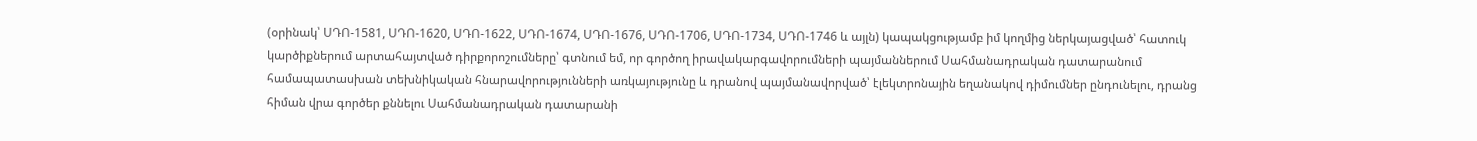(օրինակ՝ ՍԴՈ-1581, ՍԴՈ-1620, ՍԴՈ-1622, ՍԴՈ-1674, ՍԴՈ-1676, ՍԴՈ-1706, ՍԴՈ-1734, ՍԴՈ-1746 և այլն) կապակցությամբ իմ կողմից ներկայացված՝ հատուկ կարծիքներում արտահայտված դիրքորոշումները՝ գտնում եմ, որ գործող իրավակարգավորումների պայմաններում Սահմանադրական դատարանում համապատասխան տեխնիկական հնարավորությունների առկայությունը և դրանով պայմանավորված՝ էլեկտրոնային եղանակով դիմումներ ընդունելու, դրանց հիման վրա գործեր քննելու Սահմանադրական դատարանի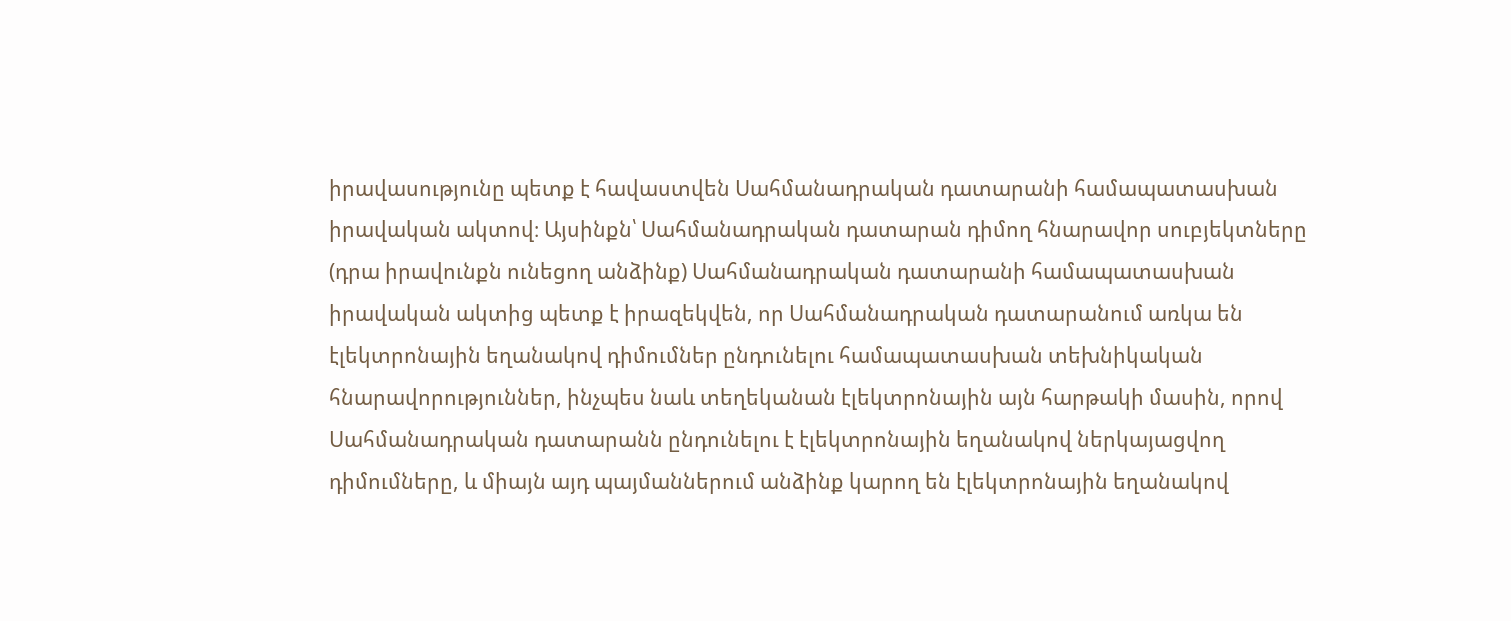իրավասությունը պետք է հավաստվեն Սահմանադրական դատարանի համապատասխան իրավական ակտով։ Այսինքն՝ Սահմանադրական դատարան դիմող հնարավոր սուբյեկտները (դրա իրավունքն ունեցող անձինք) Սահմանադրական դատարանի համապատասխան իրավական ակտից պետք է իրազեկվեն, որ Սահմանադրական դատարանում առկա են էլեկտրոնային եղանակով դիմումներ ընդունելու համապատասխան տեխնիկական հնարավորություններ, ինչպես նաև տեղեկանան էլեկտրոնային այն հարթակի մասին, որով Սահմանադրական դատարանն ընդունելու է էլեկտրոնային եղանակով ներկայացվող դիմումները, և միայն այդ պայմաններում անձինք կարող են էլեկտրոնային եղանակով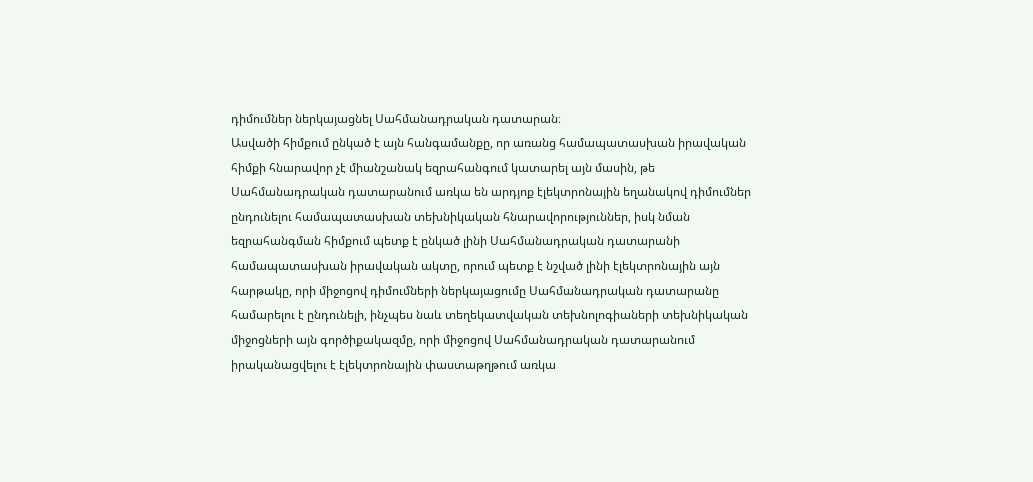դիմումներ ներկայացնել Սահմանադրական դատարան։
Ասվածի հիմքում ընկած է այն հանգամանքը, որ առանց համապատասխան իրավական հիմքի հնարավոր չէ միանշանակ եզրահանգում կատարել այն մասին, թե Սահմանադրական դատարանում առկա են արդյոք էլեկտրոնային եղանակով դիմումներ ընդունելու համապատասխան տեխնիկական հնարավորություններ, իսկ նման եզրահանգման հիմքում պետք է ընկած լինի Սահմանադրական դատարանի համապատասխան իրավական ակտը, որում պետք է նշված լինի էլեկտրոնային այն հարթակը, որի միջոցով դիմումների ներկայացումը Սահմանադրական դատարանը համարելու է ընդունելի, ինչպես նաև տեղեկատվական տեխնոլոգիաների տեխնիկական միջոցների այն գործիքակազմը, որի միջոցով Սահմանադրական դատարանում իրականացվելու է էլեկտրոնային փաստաթղթում առկա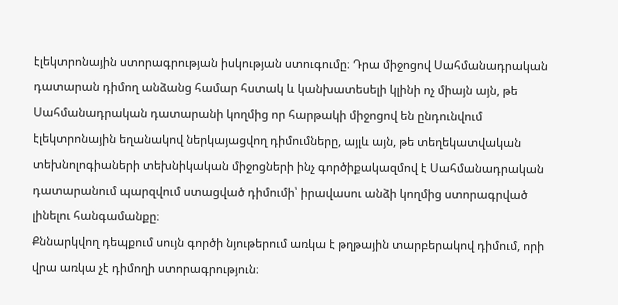էլեկտրոնային ստորագրության իսկության ստուգումը։ Դրա միջոցով Սահմանադրական դատարան դիմող անձանց համար հստակ և կանխատեսելի կլինի ոչ միայն այն, թե Սահմանադրական դատարանի կողմից որ հարթակի միջոցով են ընդունվում էլեկտրոնային եղանակով ներկայացվող դիմումները, այլև այն, թե տեղեկատվական տեխնոլոգիաների տեխնիկական միջոցների ինչ գործիքակազմով է Սահմանադրական դատարանում պարզվում ստացված դիմումի՝ իրավասու անձի կողմից ստորագրված լինելու հանգամանքը։
Քննարկվող դեպքում սույն գործի նյութերում առկա է թղթային տարբերակով դիմում, որի վրա առկա չէ դիմողի ստորագրություն։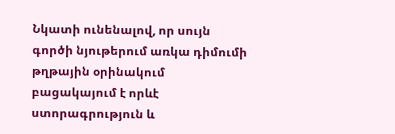Նկատի ունենալով, որ սույն գործի նյութերում առկա դիմումի թղթային օրինակում բացակայում է որևէ ստորագրություն և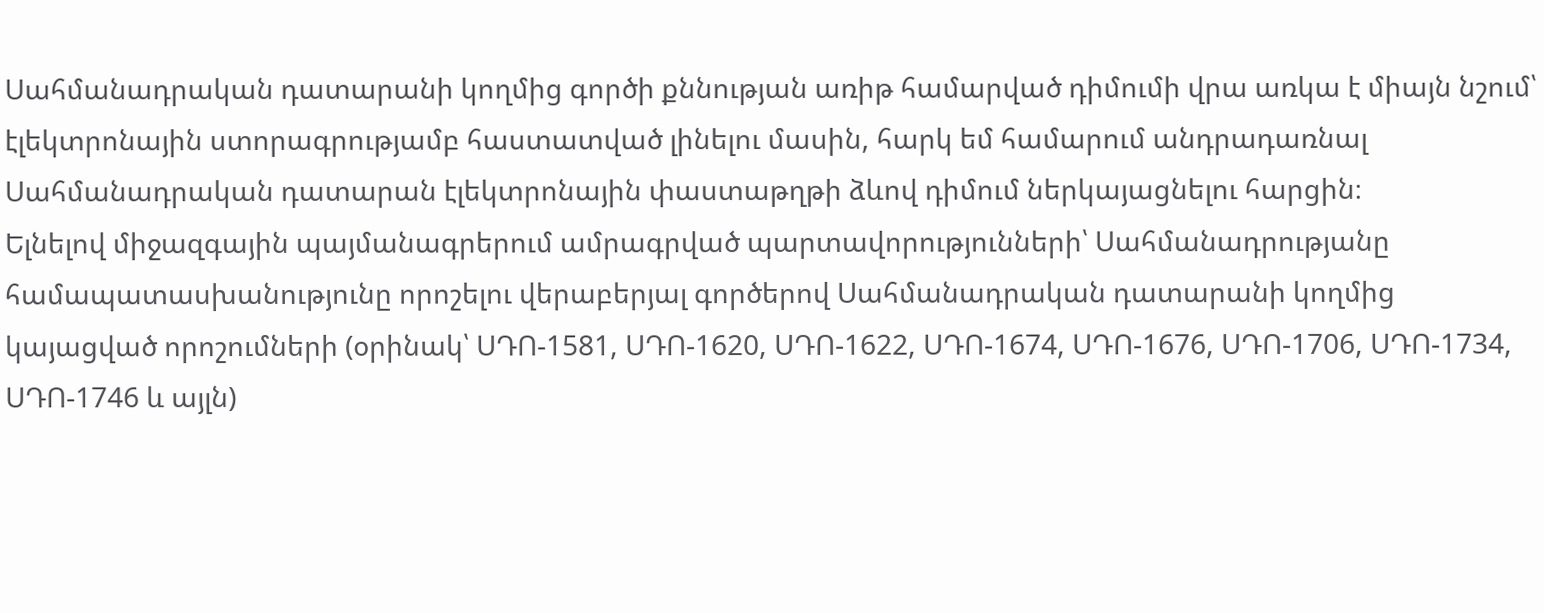Սահմանադրական դատարանի կողմից գործի քննության առիթ համարված դիմումի վրա առկա է միայն նշում՝ էլեկտրոնային ստորագրությամբ հաստատված լինելու մասին, հարկ եմ համարում անդրադառնալ Սահմանադրական դատարան էլեկտրոնային փաստաթղթի ձևով դիմում ներկայացնելու հարցին։
Ելնելով միջազգային պայմանագրերում ամրագրված պարտավորությունների՝ Սահմանադրությանը համապատասխանությունը որոշելու վերաբերյալ գործերով Սահմանադրական դատարանի կողմից կայացված որոշումների (օրինակ՝ ՍԴՈ-1581, ՍԴՈ-1620, ՍԴՈ-1622, ՍԴՈ-1674, ՍԴՈ-1676, ՍԴՈ-1706, ՍԴՈ-1734, ՍԴՈ-1746 և այլն)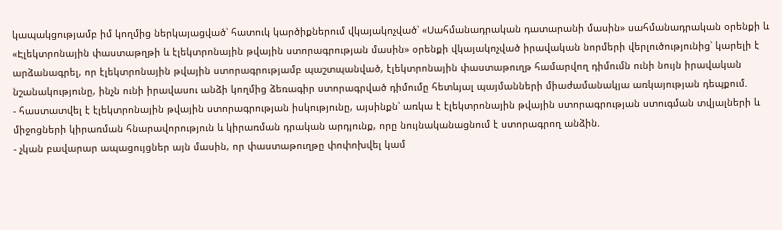կապակցությամբ իմ կողմից ներկայացված՝ հատուկ կարծիքներում վկայակոչված՝ «Սահմանադրական դատարանի մասին» սահմանադրական օրենքի և «Էլեկտրոնային փաստաթղթի և էլեկտրոնային թվային ստորագրության մասին» օրենքի վկայակոչված իրավական նորմերի վերլուծությունից՝ կարելի է արձանագրել, որ էլեկտրոնային թվային ստորագրությամբ պաշտպանված, էլեկտրոնային փաստաթուղթ համարվող դիմումն ունի նույն իրավական նշանակությունը, ինչն ունի իրավասու անձի կողմից ձեռագիր ստորագրված դիմումը հետևյալ պայմանների միաժամանակյա առկայության դեպքում.
- հաստատվել է էլեկտրոնային թվային ստորագրության իսկությունը, այսինքն՝ առկա է էլեկտրոնային թվային ստորագրության ստուգման տվյալների և միջոցների կիրառման հնարավորություն և կիրառման դրական արդյունք, որը նույնականացնում է ստորագրող անձին.
- չկան բավարար ապացույցներ այն մասին, որ փաստաթուղթը փոփոխվել կամ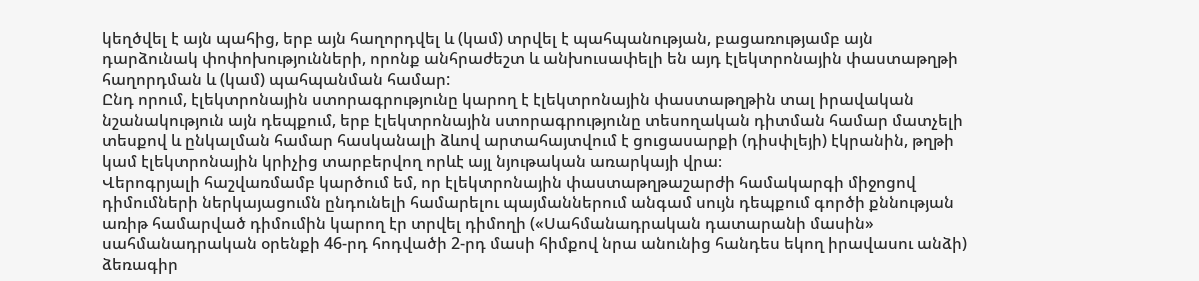կեղծվել է այն պահից, երբ այն հաղորդվել և (կամ) տրվել է պահպանության, բացառությամբ այն դարձունակ փոփոխությունների, որոնք անհրաժեշտ և անխուսափելի են այդ էլեկտրոնային փաստաթղթի հաղորդման և (կամ) պահպանման համար:
Ընդ որում, էլեկտրոնային ստորագրությունը կարող է էլեկտրոնային փաստաթղթին տալ իրավական նշանակություն այն դեպքում, երբ էլեկտրոնային ստորագրությունը տեսողական դիտման համար մատչելի տեսքով և ընկալման համար հասկանալի ձևով արտահայտվում է ցուցասարքի (դիսփլեյի) էկրանին, թղթի կամ էլեկտրոնային կրիչից տարբերվող որևէ այլ նյութական առարկայի վրա։
Վերոգրյալի հաշվառմամբ կարծում եմ, որ էլեկտրոնային փաստաթղթաշարժի համակարգի միջոցով դիմումների ներկայացումն ընդունելի համարելու պայմաններում անգամ սույն դեպքում գործի քննության առիթ համարված դիմումին կարող էր տրվել դիմողի («Սահմանադրական դատարանի մասին» սահմանադրական օրենքի 46-րդ հոդվածի 2-րդ մասի հիմքով նրա անունից հանդես եկող իրավասու անձի) ձեռագիր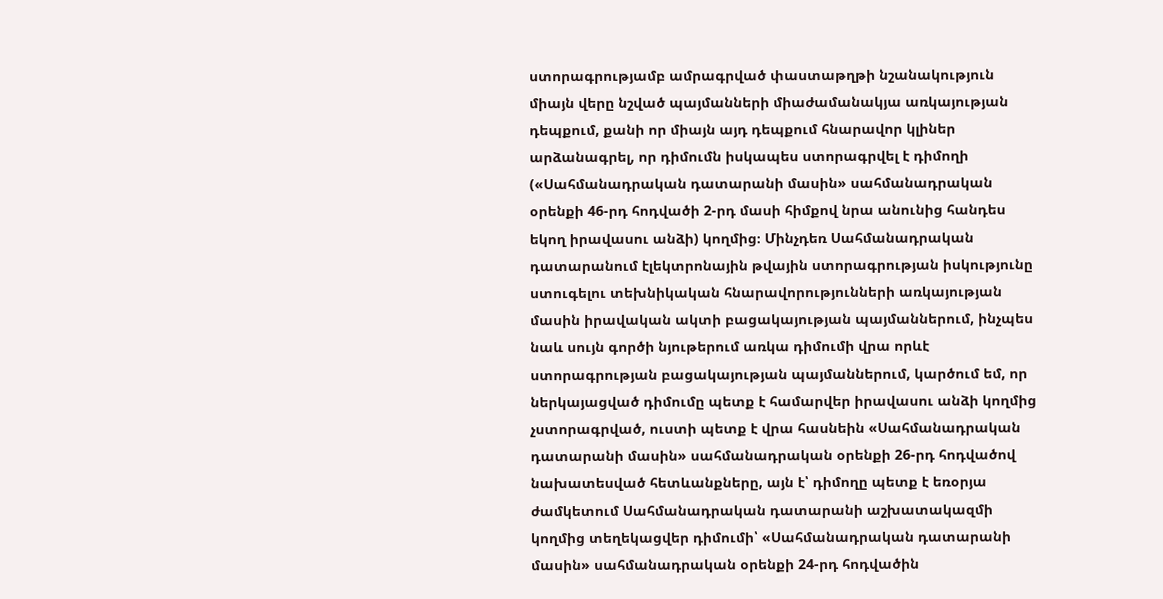ստորագրությամբ ամրագրված փաստաթղթի նշանակություն միայն վերը նշված պայմանների միաժամանակյա առկայության դեպքում, քանի որ միայն այդ դեպքում հնարավոր կլիներ արձանագրել, որ դիմումն իսկապես ստորագրվել է դիմողի («Սահմանադրական դատարանի մասին» սահմանադրական օրենքի 46-րդ հոդվածի 2-րդ մասի հիմքով նրա անունից հանդես եկող իրավասու անձի) կողմից։ Մինչդեռ Սահմանադրական դատարանում էլեկտրոնային թվային ստորագրության իսկությունը ստուգելու տեխնիկական հնարավորությունների առկայության մասին իրավական ակտի բացակայության պայմաններում, ինչպես նաև սույն գործի նյութերում առկա դիմումի վրա որևէ ստորագրության բացակայության պայմաններում, կարծում եմ, որ ներկայացված դիմումը պետք է համարվեր իրավասու անձի կողմից չստորագրված, ուստի պետք է վրա հասնեին «Սահմանադրական դատարանի մասին» սահմանադրական օրենքի 26-րդ հոդվածով նախատեսված հետևանքները, այն է՝ դիմողը պետք է եռօրյա ժամկետում Սահմանադրական դատարանի աշխատակազմի կողմից տեղեկացվեր դիմումի՝ «Սահմանադրական դատարանի մասին» սահմանադրական օրենքի 24-րդ հոդվածին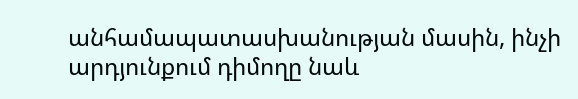անհամապատասխանության մասին, ինչի արդյունքում դիմողը նաև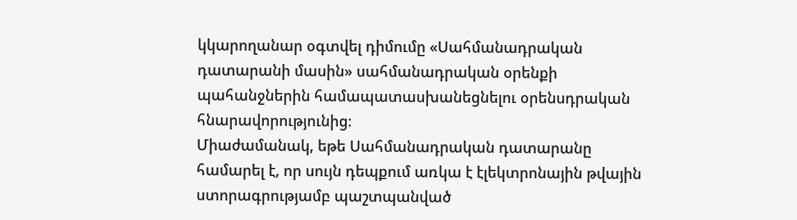կկարողանար օգտվել դիմումը «Սահմանադրական դատարանի մասին» սահմանադրական օրենքի պահանջներին համապատասխանեցնելու օրենսդրական հնարավորությունից։
Միաժամանակ, եթե Սահմանադրական դատարանը համարել է, որ սույն դեպքում առկա է էլեկտրոնային թվային ստորագրությամբ պաշտպանված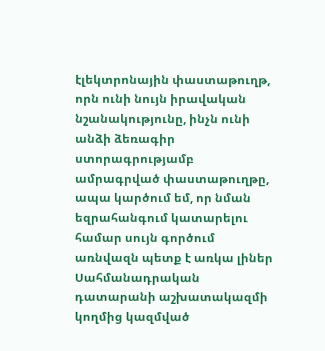էլեկտրոնային փաստաթուղթ, որն ունի նույն իրավական նշանակությունը, ինչն ունի անձի ձեռագիր ստորագրությամբ ամրագրված փաստաթուղթը, ապա կարծում եմ, որ նման եզրահանգում կատարելու համար սույն գործում առնվազն պետք է առկա լիներ Սահմանադրական դատարանի աշխատակազմի կողմից կազմված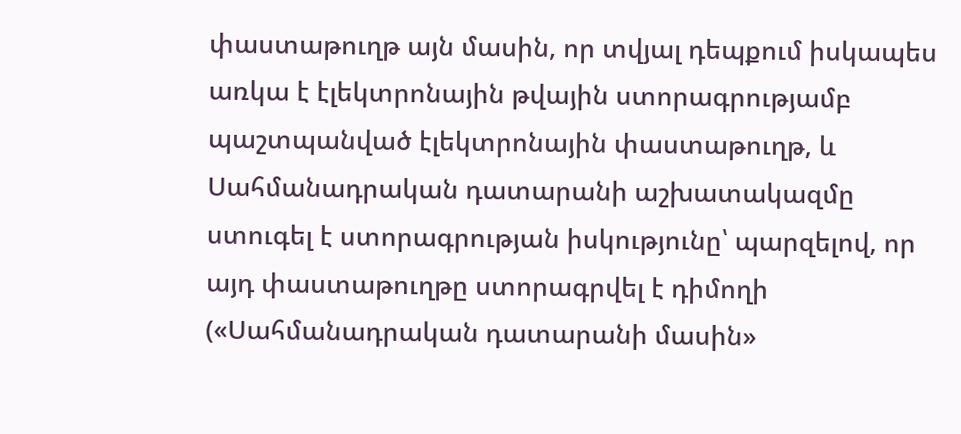փաստաթուղթ այն մասին, որ տվյալ դեպքում իսկապես առկա է էլեկտրոնային թվային ստորագրությամբ պաշտպանված էլեկտրոնային փաստաթուղթ, և Սահմանադրական դատարանի աշխատակազմը ստուգել է ստորագրության իսկությունը՝ պարզելով, որ այդ փաստաթուղթը ստորագրվել է դիմողի («Սահմանադրական դատարանի մասին»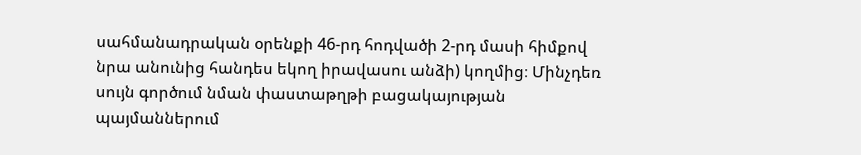սահմանադրական օրենքի 46-րդ հոդվածի 2-րդ մասի հիմքով նրա անունից հանդես եկող իրավասու անձի) կողմից։ Մինչդեռ սույն գործում նման փաստաթղթի բացակայության պայմաններում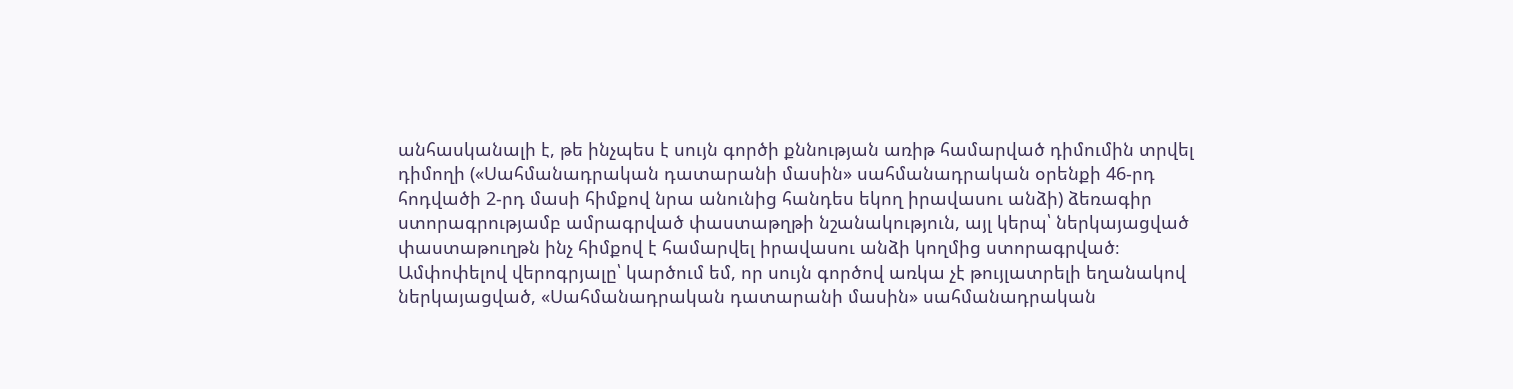անհասկանալի է, թե ինչպես է սույն գործի քննության առիթ համարված դիմումին տրվել դիմողի («Սահմանադրական դատարանի մասին» սահմանադրական օրենքի 46-րդ հոդվածի 2-րդ մասի հիմքով նրա անունից հանդես եկող իրավասու անձի) ձեռագիր ստորագրությամբ ամրագրված փաստաթղթի նշանակություն, այլ կերպ՝ ներկայացված փաստաթուղթն ինչ հիմքով է համարվել իրավասու անձի կողմից ստորագրված։
Ամփոփելով վերոգրյալը՝ կարծում եմ, որ սույն գործով առկա չէ թույլատրելի եղանակով ներկայացված, «Սահմանադրական դատարանի մասին» սահմանադրական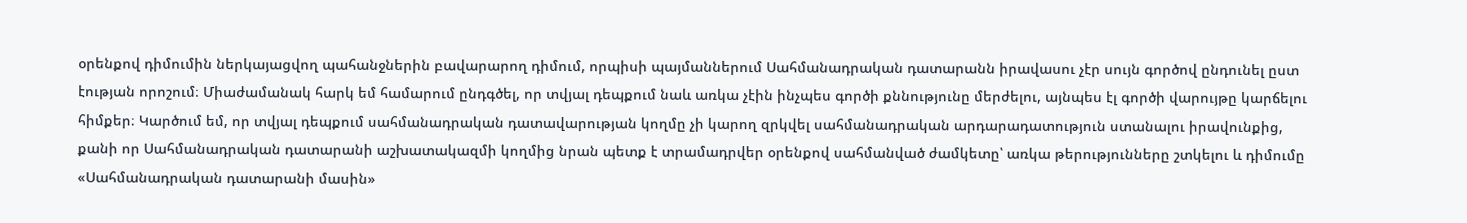օրենքով դիմումին ներկայացվող պահանջներին բավարարող դիմում, որպիսի պայմաններում Սահմանադրական դատարանն իրավասու չէր սույն գործով ընդունել ըստ էության որոշում։ Միաժամանակ հարկ եմ համարում ընդգծել, որ տվյալ դեպքում նաև առկա չէին ինչպես գործի քննությունը մերժելու, այնպես էլ գործի վարույթը կարճելու հիմքեր։ Կարծում եմ, որ տվյալ դեպքում սահմանադրական դատավարության կողմը չի կարող զրկվել սահմանադրական արդարադատություն ստանալու իրավունքից, քանի որ Սահմանադրական դատարանի աշխատակազմի կողմից նրան պետք է տրամադրվեր օրենքով սահմանված ժամկետը՝ առկա թերությունները շտկելու և դիմումը «Սահմանադրական դատարանի մասին»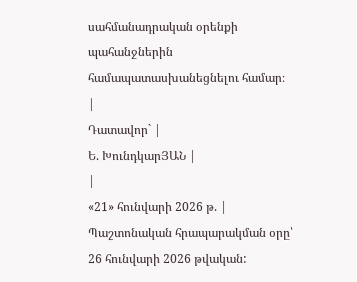սահմանադրական օրենքի պահանջներին համապատասխանեցնելու համար։
|
Դատավոր` |
Ե. ԽունդկարՅԱՆ |
|
«21» հունվարի 2026 թ. |
Պաշտոնական հրապարակման օրը՝ 26 հունվարի 2026 թվական: